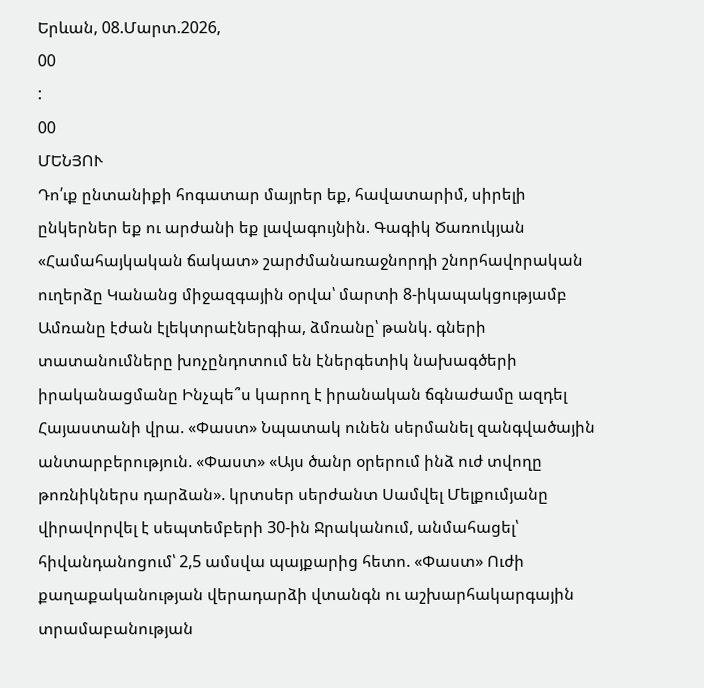Երևան, 08.Մարտ.2026,
00
:
00
ՄԵՆՅՈՒ
Դո՛ւք ընտանիքի հոգատար մայրեր եք, հավատարիմ, սիրելի ընկերներ եք ու արժանի եք լավագույնին. Գագիկ Ծառուկյան «Համահայկական ճակատ» շարժմանառաջնորդի շնորհավորական ուղերձը Կանանց միջազգային օրվա՝ մարտի 8-իկապակցությամբ Ամռանը էժան էլեկտրաէներգիա, ձմռանը՝ թանկ. գների տատանումները խոչընդոտում են էներգետիկ նախագծերի իրականացմանը Ինչպե՞ս կարող է իրանական ճգնաժամը ազդել Հայաստանի վրա. «Փաստ» Նպատակ ունեն սերմանել զանգվածային անտարբերություն. «Փաստ» «Այս ծանր օրերում ինձ ուժ տվողը թոռնիկներս դարձան». կրտսեր սերժանտ Սամվել Մելքումյանը վիրավորվել է սեպտեմբերի 30-ին Ջրականում, անմահացել՝ հիվանդանոցում՝ 2,5 ամսվա պայքարից հետո. «Փաստ» Ուժի քաղաքականության վերադարձի վտանգն ու աշխարհակարգային տրամաբանության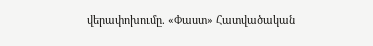վերափոխումը. «Փաստ» Հատվածական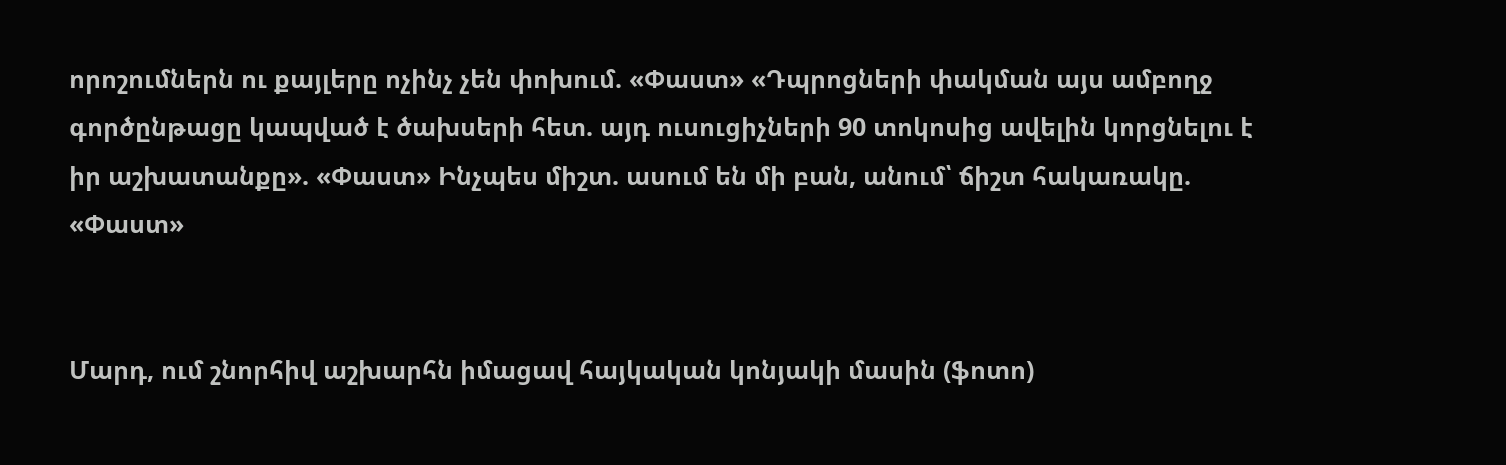որոշումներն ու քայլերը ոչինչ չեն փոխում. «Փաստ» «Դպրոցների փակման այս ամբողջ գործընթացը կապված է ծախսերի հետ. այդ ուսուցիչների 90 տոկոսից ավելին կորցնելու է իր աշխատանքը». «Փաստ» Ինչպես միշտ. ասում են մի բան, անում՝ ճիշտ հակառակը. «Փաստ»


Մարդ, ում շնորհիվ աշխարհն իմացավ հայկական կոնյակի մասին (ֆոտո)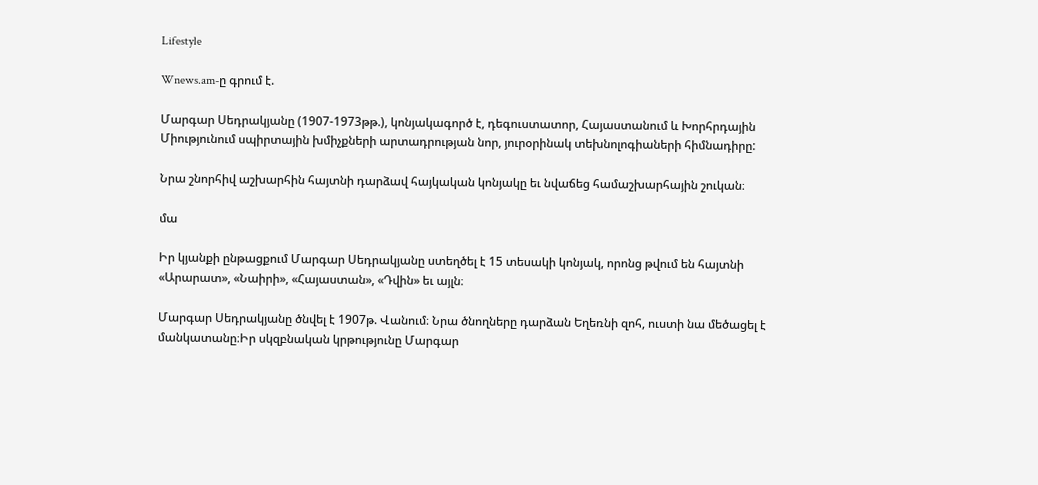Lifestyle

Wnews.am-ը գրում է.

Մարգար Սեդրակյանը (1907-1973թթ.), կոնյակագործ է, դեգուստատոր, Հայաստանում և Խորհրդային Միությունում սպիրտային խմիչքների արտադրության նոր, յուրօրինակ տեխնոլոգիաների հիմնադիրը:

Նրա շնորհիվ աշխարհին հայտնի դարձավ հայկական կոնյակը եւ նվաճեց համաշխարհային շուկան։

մա

Իր կյանքի ընթացքում Մարգար Սեդրակյանը ստեղծել է 15 տեսակի կոնյակ, որոնց թվում են հայտնի «Արարատ», «Նաիրի», «Հայաստան», «Դվին» եւ այլն։

Մարգար Սեդրակյանը ծնվել է 1907թ. Վանում։ Նրա ծնողները դարձան Եղեռնի զոհ, ուստի նա մեծացել է մանկատանը։Իր սկզբնական կրթությունը Մարգար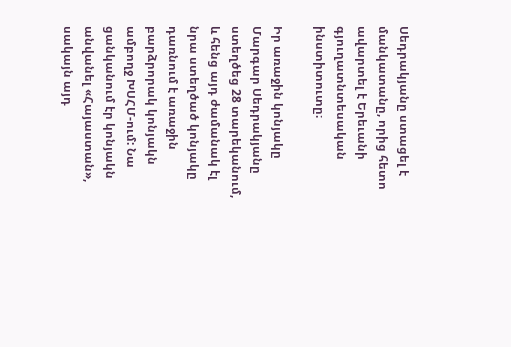Սեդրակյանը ստացել է մանկատանը, որից հետո ավարտել է Երեւանի գյուղատնտեսական ինստիտուտը։

Իր առաջին կոնյակը Մարգար Սեդրակյանը ստեղծեց 28 տարեկանում, և հենց այդ ժամանակ էլ նրա ստեղծած կոնյակը դառնում է առաջին բարձրորակ կոնյակն ամբողջ ԽՍՀՄ-ում: Նա ցանկանում էր կոնյակն անվանել «Հայաստան», սակայն այդ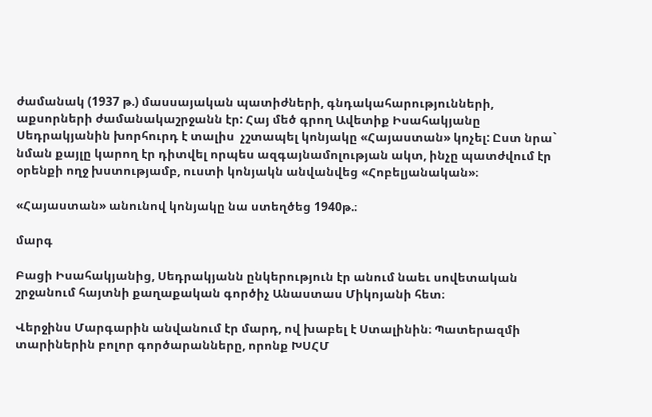ժամանակ (1937 թ.) մասսայական պատիժների, գնդակահարությունների, աքսորների ժամանակաշրջանն էր: Հայ մեծ գրող Ավետիք Իսահակյանը Սեդրակյանին խորհուրդ է տալիս  չշտապել կոնյակը «Հայաստան» կոչել: Ըստ նրա` նման քայլը կարող էր դիտվել որպես ազգայնամոլության ակտ, ինչը պատժվում էր օրենքի ողջ խստությամբ, ուստի կոնյակն անվանվեց «Հոբելյանական»։

«Հայաստան» անունով կոնյակը նա ստեղծեց 1940թ.։

մարգ

Բացի Իսահակյանից, Սեդրակյանն ընկերություն էր անում նաեւ սովետական շրջանում հայտնի քաղաքական գործիչ Անաստաս Միկոյանի հետ։

Վերջինս Մարգարին անվանում էր մարդ, ով խաբել է Ստալինին։ Պատերազմի տարիներին բոլոր գործարանները, որոնք ԽՍՀՄ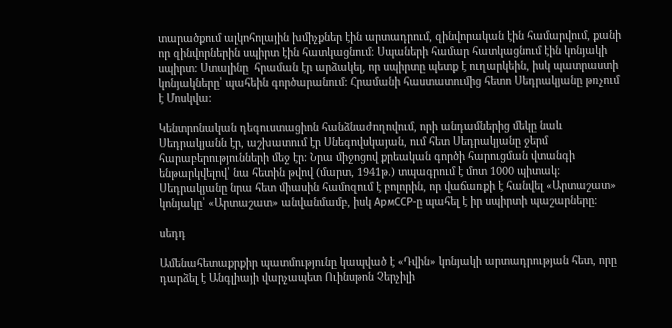տարածքում ալկոհոլային խմիչքներ էին արտադրում, զինվորական էին համարվում, քանի որ զինվորներին սպիրտ էին հատկացնում։ Սպաների համար հատկացնում էին կոնյակի սպիրտ: Ստալինը  հրաման էր արձակել, որ սպիրտը պետք է ուղարկեին, իսկ պատրաստի կոնյակները՝ պահեին գործարանում: Հրամանի հաստատումից հետո Սեդրակյանը թռչում է Մոսկվա:

Կենտրոնական դեգուստացիոն հանձնաժողովում, որի անդամներից մեկը նաև Սեդրակյանն էր, աշխատում էր Սնեգովսկայան, ում հետ Սեդրակյանը ջերմ հարաբերությունների մեջ էր: Նրա միջոցով քրեական գործի հարուցման վտանգի ենթարկվելով՝ նա հետին թվով (մարտ, 1941թ.) տպագրում է մոտ 1000 պիտակ: Սեդրակյանը նրա հետ միասին համոզում է բոլորին, որ վաճառքի է հանվել «Արտաշատ» կոնյակը՝ «Արտաշատ» անվանմամբ, իսկ АрмССР-ը պահել է իր սպիրտի պաշարները։

սեդդ

Ամենահետաքրքիր պատմությունը կապված է «Դվին» կոնյակի արտադրության հետ, որը դարձել է Անգլիայի վարչապետ Ուինսթոն Չերչիլի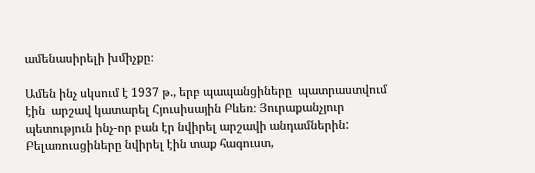ամենասիրելի խմիչքը։

Ամեն ինչ սկսում է 1937 թ., երբ պապանցիները  պատրաստվում էին  արշավ կատարել Հյուսիսային Բևեռ։ Յուրաքանչյուր պետություն ինչ-որ բան էր նվիրել արշավի անդամներին: Բելառուսցիները նվիրել էին տաք հագուստ,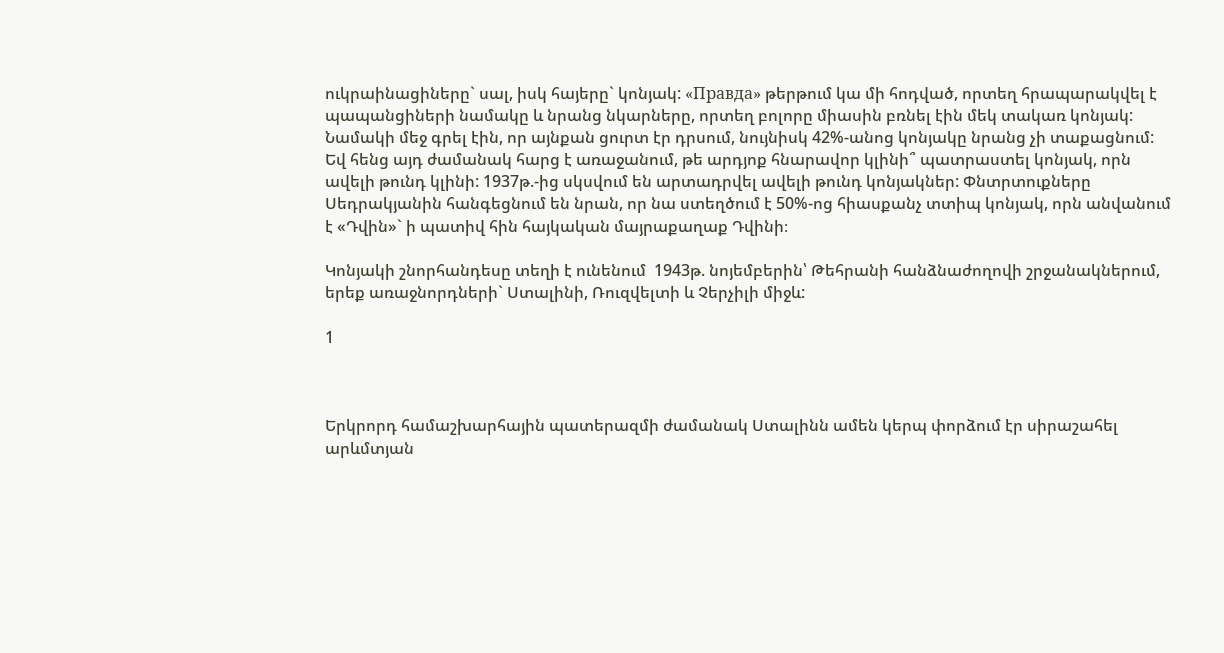ուկրաինացիները` սալ, իսկ հայերը` կոնյակ: «Правда» թերթում կա մի հոդված, որտեղ հրապարակվել է պապանցիների նամակը և նրանց նկարները, որտեղ բոլորը միասին բռնել էին մեկ տակառ կոնյակ: Նամակի մեջ գրել էին, որ այնքան ցուրտ էր դրսում, նույնիսկ 42%-անոց կոնյակը նրանց չի տաքացնում: Եվ հենց այդ ժամանակ հարց է առաջանում, թե արդյոք հնարավոր կլինի՞ պատրաստել կոնյակ, որն ավելի թունդ կլինի: 1937թ.-ից սկսվում են արտադրվել ավելի թունդ կոնյակներ: Փնտրտուքները Սեդրակյանին հանգեցնում են նրան, որ նա ստեղծում է 50%-ոց հիասքանչ տտիպ կոնյակ, որն անվանում է «Դվին»` ի պատիվ հին հայկական մայրաքաղաք Դվինի։

Կոնյակի շնորհանդեսը տեղի է ունենում  1943թ. նոյեմբերին՝ Թեհրանի հանձնաժողովի շրջանակներում, երեք առաջնորդների` Ստալինի, Ռուզվելտի և Չերչիլի միջև:

1



Երկրորդ համաշխարհային պատերազմի ժամանակ Ստալինն ամեն կերպ փորձում էր սիրաշահել արևմտյան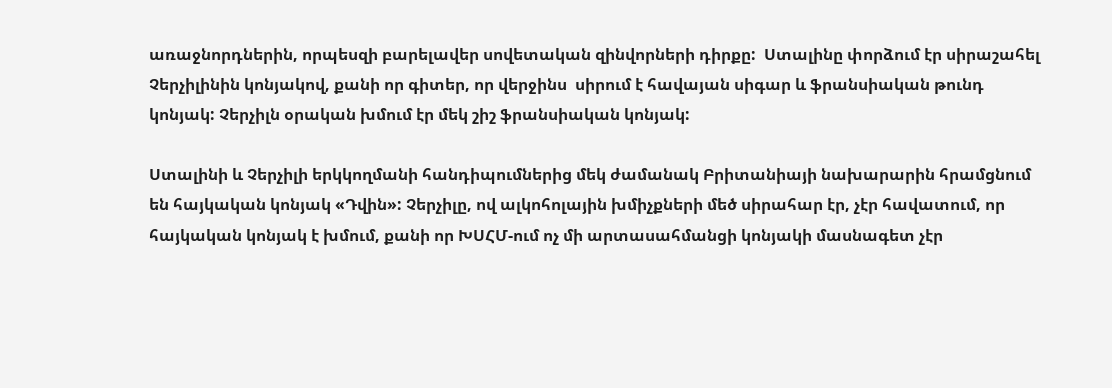առաջնորդներին, որպեսզի բարելավեր սովետական զինվորների դիրքը:  Ստալինը փորձում էր սիրաշահել Չերչիլինին կոնյակով, քանի որ գիտեր, որ վերջինս  սիրում է հավայան սիգար և ֆրանսիական թունդ կոնյակ: Չերչիլն օրական խմում էր մեկ շիշ ֆրանսիական կոնյակ:

Ստալինի և Չերչիլի երկկողմանի հանդիպումներից մեկ ժամանակ Բրիտանիայի նախարարին հրամցնում են հայկական կոնյակ «Դվին»: Չերչիլը, ով ալկոհոլային խմիչքների մեծ սիրահար էր, չէր հավատում, որ հայկական կոնյակ է խմում, քանի որ ԽՍՀՄ-ում ոչ մի արտասահմանցի կոնյակի մասնագետ չէր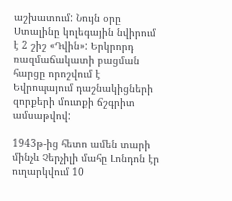աշխատում: Նույն օրը Ստալինը կոլեգային նվիրում է 2 շիշ «Դվին»: Երկրորդ ռազմաճակատի բացման հարցը որոշվում է Եվրոպայում դաշնակիցների զորքերի մուտքի ճշգրիտ ամսաթվով:

1943թ-ից հետո ամեն տարի մինչև Չերչիլի մահը Լոնդոն էր ուղարկվում 10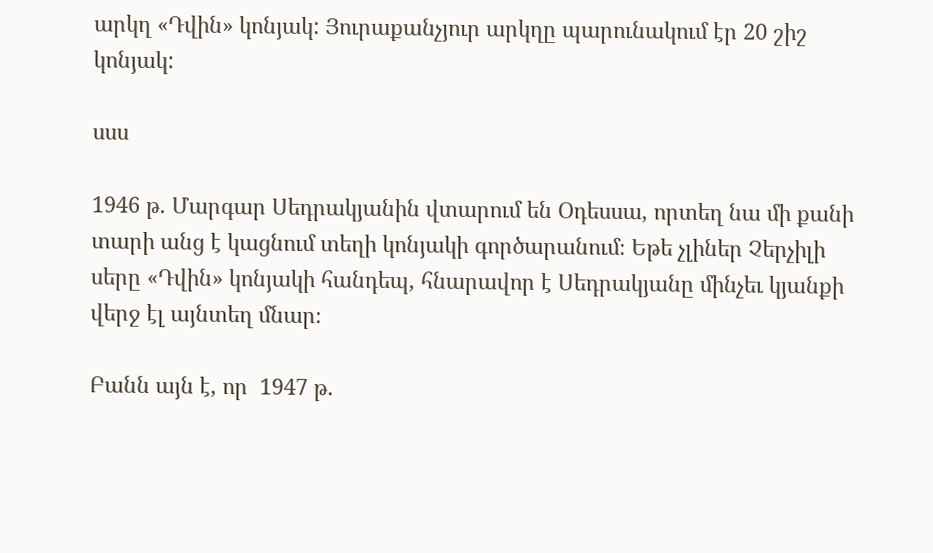արկղ «Դվին» կոնյակ: Յուրաքանչյուր արկղը պարունակում էր 20 շիշ կոնյակ:

սսս

1946 թ. Մարգար Սեդրակյանին վտարում են Օդեսսա, որտեղ նա մի քանի տարի անց է կացնում տեղի կոնյակի գործարանում։ Եթե չլիներ Չերչիլի սերը «Դվին» կոնյակի հանդեպ, հնարավոր է Սեդրակյանը մինչեւ կյանքի վերջ էլ այնտեղ մնար։

Բանն այն է, որ  1947 թ.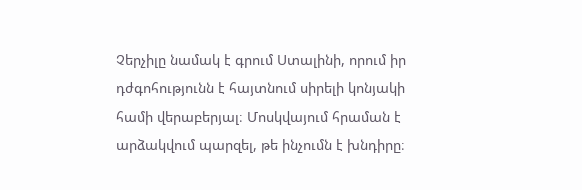Չերչիլը նամակ է գրում Ստալինի, որում իր դժգոհությունն է հայտնում սիրելի կոնյակի համի վերաբերյալ։ Մոսկվայում հրաման է արձակվում պարզել, թե ինչումն է խնդիրը։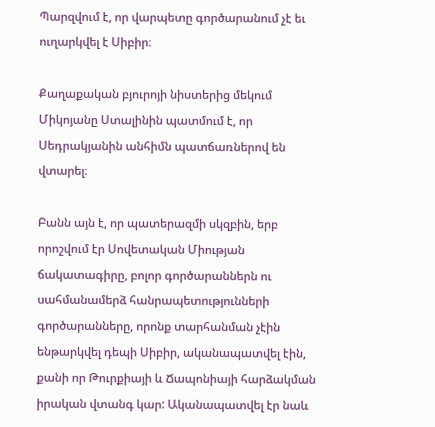Պարզվում է, որ վարպետը գործարանում չէ եւ ուղարկվել է Սիբիր։

Քաղաքական բյուրոյի նիստերից մեկում Միկոյանը Ստալինին պատմում է, որ Սեդրակյանին անհիմն պատճառներով են վտարել։

Բանն այն է, որ պատերազմի սկզբին, երբ որոշվում էր Սովետական Միության ճակատագիրը, բոլոր գործարաններն ու սահմանամերձ հանրապետությունների գործարանները, որոնք տարհանման չէին ենթարկվել դեպի Սիբիր, ականապատվել էին, քանի որ Թուրքիայի և Ճապոնիայի հարձակման իրական վտանգ կար: Ականապատվել էր նաև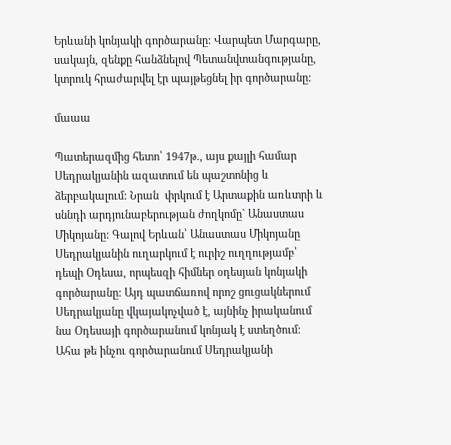Երևանի կոնյակի գործարանը: Վարպետ Մարգարը, սակայն, զենքը հանձնելով Պետանվտանգությանը, կտրուկ հրաժարվել էր պայթեցնել իր գործարանը:

մաաա

Պատերազմից հետո՝ 1947թ., այս քայլի համար Սեդրակյանին ազատում են պաշտոնից և ձերբակալում: Նրան  փրկում է Արտաքին առևտրի և սննդի արդյունաբերության ժողկոմը` Անաստաս Միկոյանը: Գալով Երևան՝ Անաստաս Միկոյանը Սեդրակյանին ուղարկում է ուրիշ ուղղությամբ՝ դեպի Օդեսա, որպեսզի հիմներ օդեսյան կոնյակի գործարանը: Այդ պատճառով որոշ ցուցակներում Սեդրակյանը վկայակոչված է, այնինչ իրականում նա Օդեսայի գործարանում կոնյակ է ստեղծում: Ահա թե ինչու գործարանում Սեդրակյանի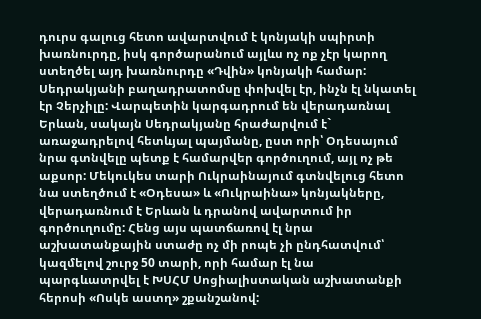դուրս գալուց հետո ավարտվում է կոնյակի սպիրտի խառնուրդը, իսկ գործարանում այլևս ոչ ոք չէր կարող ստեղծել այդ խառնուրդը «Դվին» կոնյակի համար: Սեդրակյանի բաղադրատոմսը փոխվել էր, ինչն էլ նկատել էր Չերչիլը: Վարպետին կարգադրում են վերադառնալ Երևան, սակայն Սեդրակյանը հրաժարվում է` առաջադրելով հետևյալ պայմանը, ըստ որի՝ Օդեսայում նրա գտնվելը պետք է համարվեր գործուղում, այլ ոչ թե աքսոր: Մեկուկես տարի Ուկրաինայում գտնվելուց հետո նա ստեղծում է «Օդեսա» և «Ուկրաինա» կոնյակները, վերադառնում է Երևան և դրանով ավարտում իր գործուղումը: Հենց այս պատճառով էլ նրա  աշխատանքային ստաժը ոչ մի րոպե չի ընդհատվում՝ կազմելով շուրջ 50 տարի, որի համար էլ նա պարգևատրվել է ԽՍՀՄ Սոցիալիստական աշխատանքի հերոսի «Ոսկե աստղ» շքանշանով: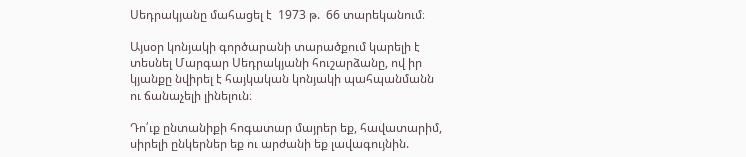Սեդրակյանը մահացել է  1973 թ.  66 տարեկանում։

Այսօր կոնյակի գործարանի տարածքում կարելի է տեսնել Մարգար Սեդրակյանի հուշարձանը, ով իր կյանքը նվիրել է հայկական կոնյակի պահպանմանն ու ճանաչելի լինելուն։

Դո՛ւք ընտանիքի հոգատար մայրեր եք, հավատարիմ, սիրելի ընկերներ եք ու արժանի եք լավագույնին.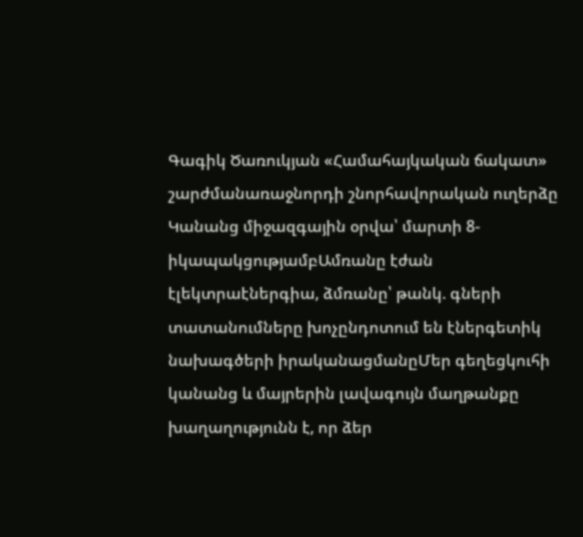Գագիկ Ծառուկյան «Համահայկական ճակատ» շարժմանառաջնորդի շնորհավորական ուղերձը Կանանց միջազգային օրվա՝ մարտի 8-իկապակցությամբԱմռանը էժան էլեկտրաէներգիա, ձմռանը՝ թանկ. գների տատանումները խոչընդոտում են էներգետիկ նախագծերի իրականացմանըՄեր գեղեցկուհի կանանց և մայրերին լավագույն մաղթանքը խաղաղությունն է, որ ձեր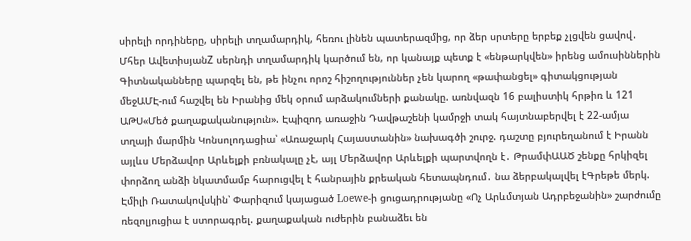սիրելի որդիները, սիրելի տղամարդիկ, հեռու լինեն պատերազմից, որ ձեր սրտերը երբեք չլցվեն ցավով․ Մհեր ԱվետիսյանZ սերնդի տղամարդիկ կարծում են, որ կանայք պետք է «ենթարկվեն» իրենց ամուսիններին Գիտնականները պարզել են, թե ինչու որոշ հիշողություններ չեն կարող «թափանցել» գիտակցության մեջԱՄԷ-ում հաշվել են Իրանից մեկ օրում արձակումների քանակը. առնվազն 16 բալիստիկ հրթիռ և 121 ԱԹՍ«Մեծ քաղաքականություն». Էպիզոդ առաջին Դավթաշենի կամրջի տակ հայտնաբերվել է 22-ամյա տղայի մարմին Կոնսոլոդացիա՝ «Առաջարկ Հայաստանին» նախագծի շուրջ. դաշտը բյուրեղանում է Իրանն այլևս Մերձավոր Արևելքի բռնակալը չէ, այլ Մերձավոր Արևելքի պարտվողն է․ ԹրամփԱԱԾ շենքը հրկիզել փորձող անձի նկատմամբ հարուցվել է հանրային քրեական հետապնդում․ նա ձերբակալվել էԳրեթե մերկ. Էմիլի Ռատակովսկին՝ Փարիզում կայացած Loewe-ի ցուցադրությանը «Ոչ Արևմտյան Ադրբեջանին» շարժումը ռեզոլյուցիա է ստորագրել. քաղաքական ուժերին բանաձեւ են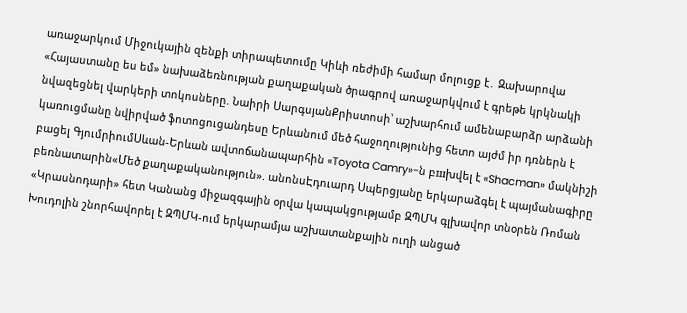առաջարկում Միջուկային զենքի տիրապետումը Կիևի ռեժիմի համար մոլուցք է․ Զախարովա «Հայաստանը ես եմ» նախաձեռնության քաղաքական ծրագրով առաջարկվում է գրեթե կրկնակի նվազեցնել վարկերի տոկոսները. Նաիրի ՍարգսյանՔրիստոսի՝ աշխարհում ամենաբարձր արձանի կառուցմանը նվիրված ֆոտոցուցանդեսը Երևանում մեծ հաջողությունից հետո այժմ իր դռներն է բացել ԳյումրիումՍևան-Երևան ավտոճանապարհին «Toyota Camry»-ն բшխվել է «Shacman» մակնիշի բեռնատարին«Մեծ քաղաքականություն». անոնսԷդուարդ Սպերցյանը երկարաձգել է պայմանագիրը «Կրասնոդարի» հետ Կանանց միջազգային օրվա կապակցությամբ ԶՊՄԿ գլխավոր տնօրեն Ռոման Խուդոլին շնորհավորել է ԶՊՄԿ-ում երկարամյա աշխատանքային ուղի անցած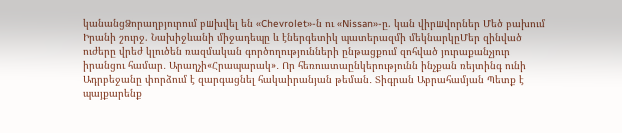կանանցՁորաղբյուրում բшխվել են «Chevrolet»-ն ու «Nissan»-ը. կան վիրшվորներ Մեծ բախում Իրանի շուրջ. Նախիջևանի միջադեպը և էներգետիկ պատերազմի մեկնարկըՄեր զինված ուժերը վրեժ կլուծեն ռազմական գործողությունների ընթացքում զոհված յուրաքանչյուր իրանցու համար․ Արաղչի«Հրապարակ»․ Որ հեռուստաընկերությունն ինչքան ռեյտինգ ունի Ադրբեջանը փորձում է զարգացնել հակաիրանյան թեման․ Տիգրան Աբրահամյան Պետք է պայքարենք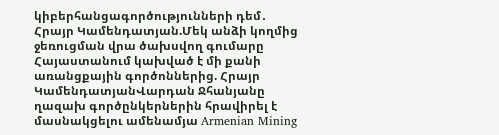կիբերհանցագործությունների դեմ․ Հրայր Կամենդատյան.Մեկ անձի կողմից ջեռուցման վրա ծախսվող գումարը Հայաստանում կախված է մի քանի առանցքային գործոններից. Հրայր ԿամենդատյանՎարդան Ջհանյանը ղազախ գործընկերներին հրավիրել է մասնակցելու ամենամյա Armenian Mining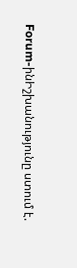Forum-ինԻշխանությունը ստում է.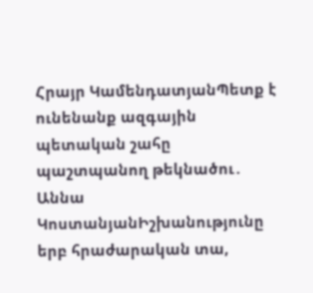Հրայր ԿամենդատյանՊետք է ունենանք ազգային պետական շահը պաշտպանող թեկնածու․ Աննա ԿոստանյանԻշխանությունը երբ հրաժարական տա,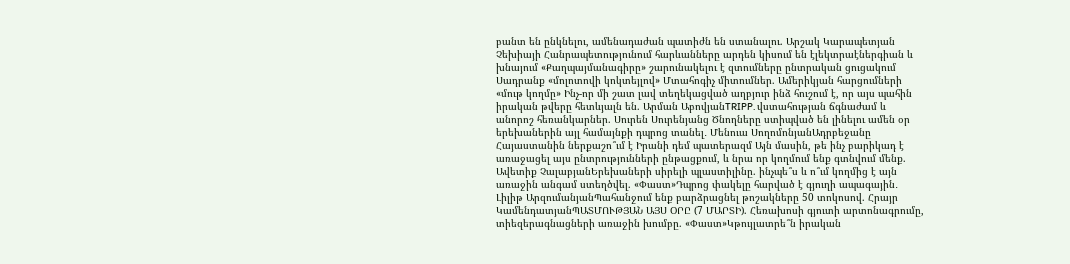բանտ են ընկնելու, ամենադաժան պատիժն են ստանալու. Արշակ Կարապետյան Չեխիայի Հանրապետությունում հարևանները արդեն կիսում են էլեկտրաէներգիան և խնայում «Քաղպայմանագիրը» շարունակելու է զտումները ընտրական ցուցակում Սադրանք «մոլոտովի կոկտեյլով» Մտահոգիչ միտումներ. Ամերիկյան հարցումների «մութ կողմը» Ինչ-որ մի շատ լավ տեղեկացված աղբյուր ինձ հուշում է, որ այս պահին իրական թվերը հետևյալն են. Արման ԱբովյանTRIPP. վստահության ճգնաժամ և անորոշ հեռանկարներ. Սուրեն Սուրենյանց Ծնողները ստիպված են լինելու ամեն օր երեխաներին այլ համայնքի դպրոց տանել․ Մենուա ՍողոմոնյանԱդրբեջանը Հայաստանին ներքաշո՞ւմ է Իրանի դեմ պատերազմ Այն մասին, թե ինչ բարիկադ է առաջացել այս ընտրությունների ընթացքում, և նրա որ կողմում ենք գտնվում մենք. Ավետիք ՉալաբյանԵրեխաների սիրելի պլաստիլինը. ինչպե՞ս և ո՞ւմ կողմից է այն առաջին անգամ ստեղծվել. «Փաստ»Դպրոց փակելը հարված է գյուղի ապագային․ Լիլիթ ԱրզումանյանՊահանջում ենք բարձրացնել թոշակները 50 տոկոսով. Հրայր ԿամենդատյանՊԱՏՄՈՒԹՅԱՆ ԱՅՍ ՕՐԸ (7 ՄԱՐՏԻ). Հեռախոսի գյուտի արտոնագրումը, տիեզերագնացների առաջին խումբը. «Փաստ»Կթույլատրե՞ն իրական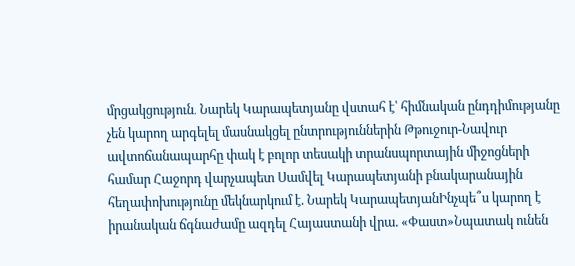մրցակցություն․ Նարեկ Կարապետյանը վստահ է՝ հիմնական ընդդիմությանը չեն կարող արգելել մասնակցել ընտրություններին Թթուջուր-Նավուր ավտոճանապարհը փակ է բոլոր տեսակի տրանսպորտային միջոցների համար Հաջորդ վարչապետ Սամվել Կարապետյանի բնակարանային հեղափոխությունը մեկնարկում է. Նարեկ ԿարապետյանԻնչպե՞ս կարող է իրանական ճգնաժամը ազդել Հայաստանի վրա. «Փաստ»Նպատակ ունեն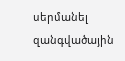սերմանել զանգվածային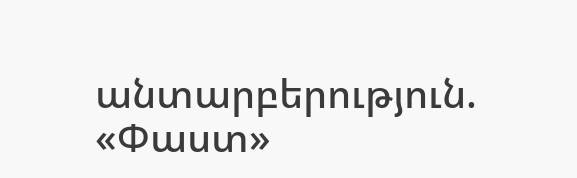անտարբերություն. «Փաստ»